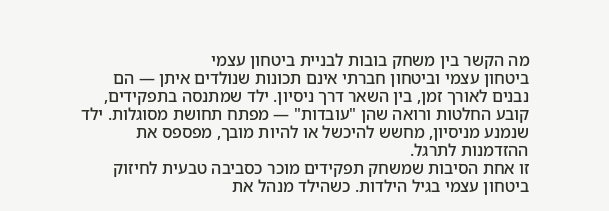מה הקשר בין משחק בובות לבניית ביטחון עצמי
ביטחון עצמי וביטחון חברתי אינם תכונות שנולדים איתן — הם נבנים לאורך זמן, בין השאר דרך ניסיון. ילד שמתנסה בתפקידים, קובע החלטות ורואה שהן "עובדות" — מפתח תחושת מסוגלות. ילד שנמנע מניסיון, מחשש להיכשל או להיות מובך, מפספס את ההזדמנות לתרגל.
זו אחת הסיבות שמשחק תפקידים מוכר כסביבה טבעית לחיזוק ביטחון עצמי בגיל הילדות. כשהילד מנהל את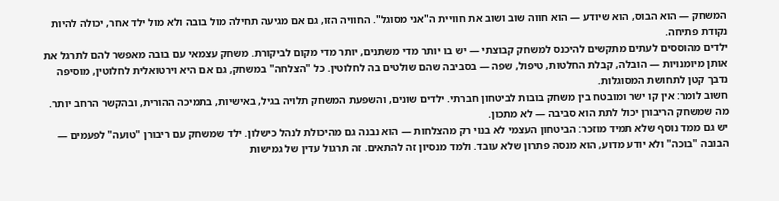המשחק — הוא הבוס, הוא שיודע — הוא חווה שוב ושוב את חוויית ה"אני מסוגל". החוויה הזו, גם אם מגיעה תחילה מול בובה ולא מול ילד אחר, יכולה להיות נקודת פתיחה.
ילדים מהוססים לעתים מתקשים להיכנס למשחק קבוצתי — יש בו יותר מדי משתנים, יותר מדי מקום לביקורת. משחק עצמאי עם בובה מאפשר להם לתרגל את אותן מיומנויות — הובלה, קבלת החלטות, טיפול, שפה — בסביבה שהם שולטים בה לחלוטין. כל "הצלחה" במשחק, גם אם היא וירטואלית לחלוטין, מוסיפה נדבך קטן לתחושת המסוגלות.
חשוב לומר: אין קו ישר ומובטח בין משחק בובות לביטחון חברתי. ילדים שונים, והשפעת המשחק תלויה בגיל, באישיות, בתמיכה ההורית, ובהקשר הרחב יותר. מה שמשחק הריבורן יכול לתת הוא סביבה — לא מתכון.
יש גם ממד נוסף שלא תמיד מוזכר: הביטחון העצמי לא בנוי רק מהצלחות — הוא נבנה גם מהיכולת לנהל כישלון. ילד שמשחק עם ריבורן "טועה" לפעמים — הבובה "בוכה" ולא יודע מדוע, הוא מנסה פתרון שלא עובד. ולמד מנסיון זה להתאים. זה תרגול עדין של גמישות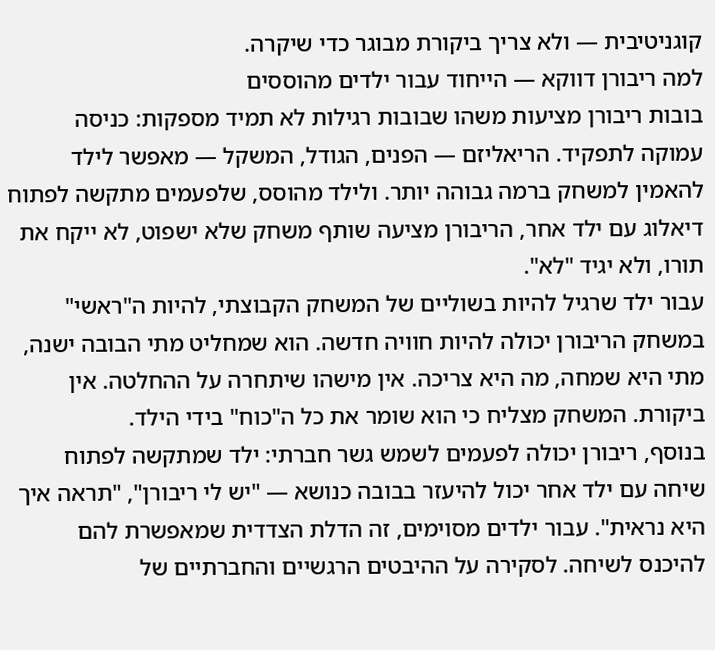קוגניטיבית — ולא צריך ביקורת מבוגר כדי שיקרה.
למה ריבורן דווקא — הייחוד עבור ילדים מהוססים
בובות ריבורן מציעות משהו שבובות רגילות לא תמיד מספקות: כניסה עמוקה לתפקיד. הריאליזם — הפנים, הגודל, המשקל — מאפשר לילד להאמין למשחק ברמה גבוהה יותר. ולילד מהוסס, שלפעמים מתקשה לפתוח דיאלוג עם ילד אחר, הריבורן מציעה שותף משחק שלא ישפוט, לא ייקח את תורו, ולא יגיד "לא".
עבור ילד שרגיל להיות בשוליים של המשחק הקבוצתי, להיות ה"ראשי" במשחק הריבורן יכולה להיות חוויה חדשה. הוא שמחליט מתי הבובה ישנה, מתי היא שמחה, מה היא צריכה. אין מישהו שיתחרה על ההחלטה. אין ביקורת. המשחק מצליח כי הוא שומר את כל ה"כוח" בידי הילד.
בנוסף, ריבורן יכולה לפעמים לשמש גשר חברתי: ילד שמתקשה לפתוח שיחה עם ילד אחר יכול להיעזר בבובה כנושא — "יש לי ריבורן", "תראה איך היא נראית". עבור ילדים מסוימים, זה הדלת הצדדית שמאפשרת להם להיכנס לשיחה. לסקירה על ההיבטים הרגשיים והחברתיים של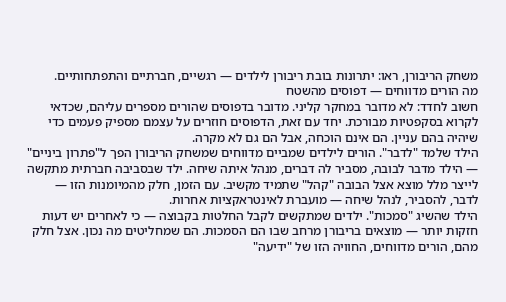משחק הריבורן, ראו: יתרונות בובת ריבורן לילדים — רגשיים, חברתיים והתפתחותיים.
מה הורים מדווחים — דפוסים מהשטח
חשוב לחדד: לא מדובר במחקר קליני. מדובר בדפוסים שהורים מספרים עליהם, שכדאי לקרוא בסקפטיות מבורכת. יחד עם זאת, הדפוסים חוזרים על עצמם מספיק פעמים כדי שיהיה בהם עניין. הם אינם הוכחה, אבל הם גם לא מקרה.
הילד שלמד "לדבר". הורים לילדים שמביים מדווחים שמשחק הריבורן הפך ל"פתרון ביניים" — הילד מדבר לבובה, מסביר לה דברים, מנהל איתה שיחה. ילד שבסביבה חברתית מתקשה לייצר מלל מוצא אצל הבובה "קהל" שתמיד מקשיב. עם הזמן, חלק מהמיומנות הזו — לדבר, להסביר, לנהל שיחה — מועברת לאינטראקציות אחרות.
הילד שהשיג "סמכות". ילדים שמתקשים לקבל החלטות בקבוצה — כי לאחרים יש דעות חזקות יותר — מוצאים בריבורן מרחב שבו הם הסמכות. הם שמחליטים מה נכון. אצל חלק מהם, הורים מדווחים, החוויה הזו של "ידיעה"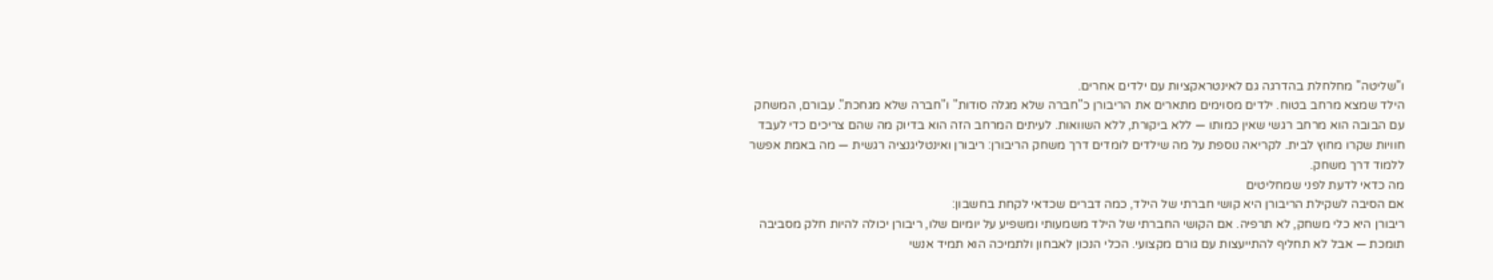ו"שליטה" מחלחלת בהדרגה גם לאינטראקציות עם ילדים אחרים.
הילד שמצא מרחב בטוח. ילדים מסוימים מתארים את הריבורן כ"חברה שלא מגלה סודות" ו"חברה שלא מגחכת". עבורם, המשחק עם הבובה הוא מרחב רגשי שאין כמותו — ללא ביקורת, ללא השוואות. לעיתים המרחב הזה הוא בדיוק מה שהם צריכים כדי לעבד חוויות שקרו מחוץ לבית. לקריאה נוספת על מה שילדים לומדים דרך משחק הריבורן: ריבורן ואינטליגנציה רגשית — מה באמת אפשר ללמוד דרך משחק.
מה כדאי לדעת לפני שמחליטים
אם הסיבה לשקילת הריבורן היא קושי חברתי של הילד, כמה דברים שכדאי לקחת בחשבון:
ריבורן היא כלי משחק, לא תרפיה. אם הקושי החברתי של הילד משמעותי ומשפיע על יומיום שלו, ריבורן יכולה להיות חלק מסביבה תומכת — אבל לא תחליף להתייעצות עם גורם מקצועי. הכלי הנכון לאבחון ולתמיכה הוא תמיד אנשי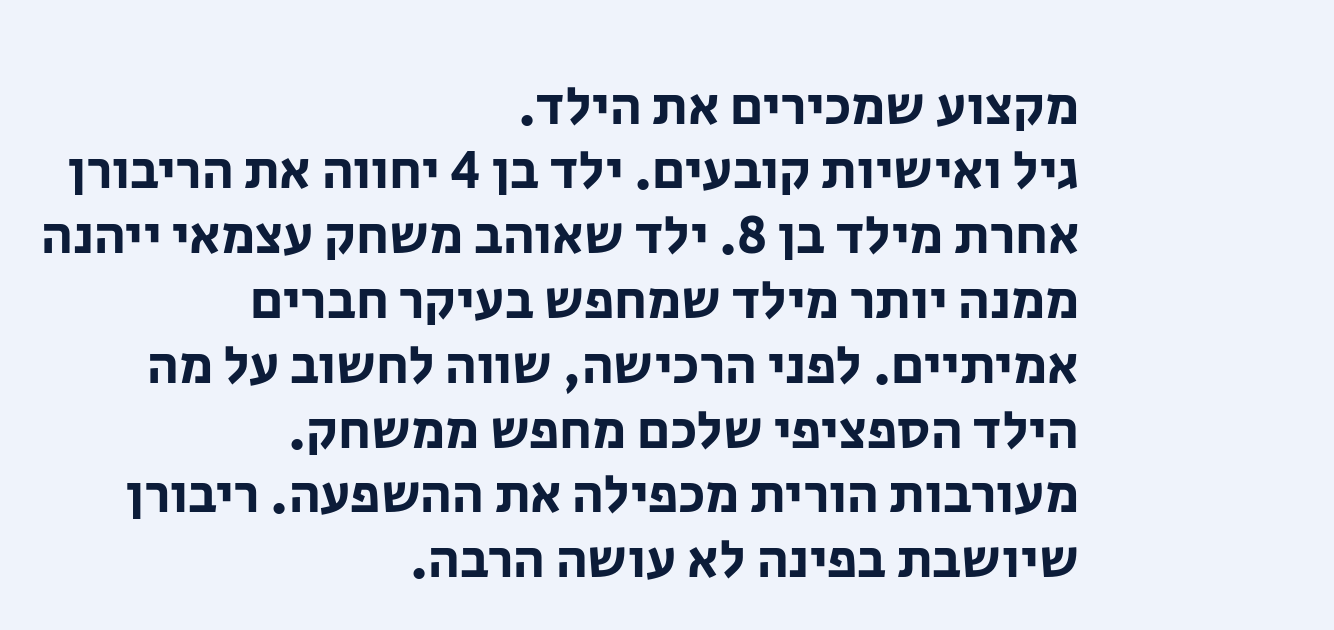מקצוע שמכירים את הילד.
גיל ואישיות קובעים. ילד בן 4 יחווה את הריבורן אחרת מילד בן 8. ילד שאוהב משחק עצמאי ייהנה ממנה יותר מילד שמחפש בעיקר חברים אמיתיים. לפני הרכישה, שווה לחשוב על מה הילד הספציפי שלכם מחפש ממשחק.
מעורבות הורית מכפילה את ההשפעה. ריבורן שיושבת בפינה לא עושה הרבה.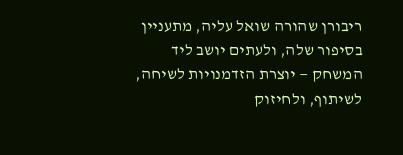ריבורן שהורה שואל עליה, מתעניין בסיפור שלה, ולעתים יושב ליד המשחק — יוצרת הזדמנויות לשיחה, לשיתוף, ולחיזוק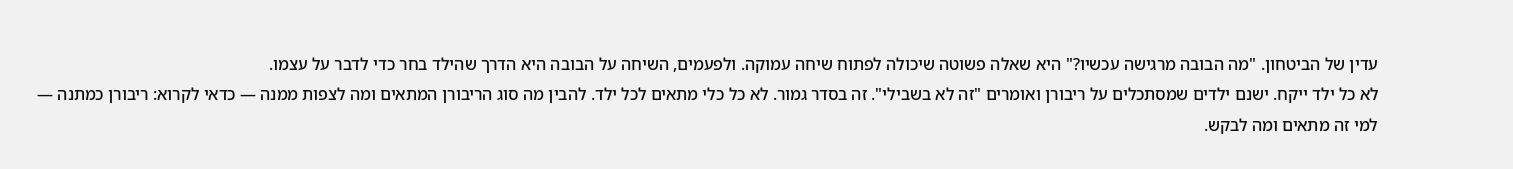עדין של הביטחון. "מה הבובה מרגישה עכשיו?" היא שאלה פשוטה שיכולה לפתוח שיחה עמוקה. ולפעמים, השיחה על הבובה היא הדרך שהילד בחר כדי לדבר על עצמו.
לא כל ילד ייקח. ישנם ילדים שמסתכלים על ריבורן ואומרים "זה לא בשבילי". זה בסדר גמור. לא כל כלי מתאים לכל ילד. להבין מה סוג הריבורן המתאים ומה לצפות ממנה — כדאי לקרוא: ריבורן כמתנה — למי זה מתאים ומה לבקש.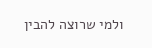ולמי שרוצה להבין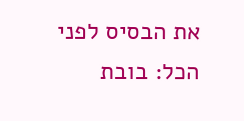את הבסיס לפני הכל: בובת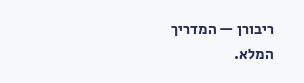ריבורן — המדריך המלא.